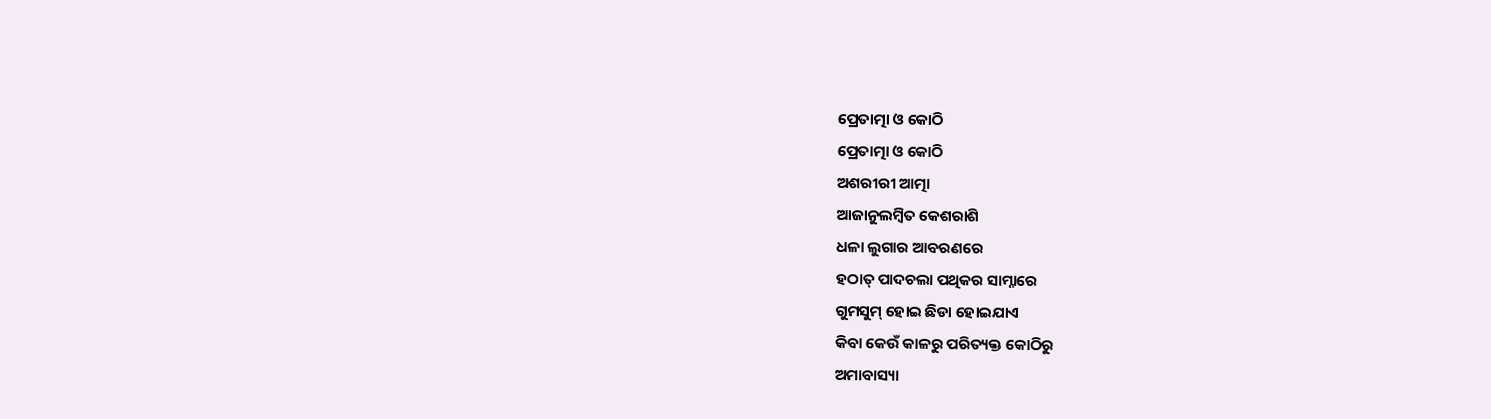ପ୍ରେତାତ୍ମା ଓ କୋଠି
ପ୍ରେତାତ୍ମା ଓ କୋଠି
ଅଶରୀରୀ ଆତ୍ମା
ଆଜାନୁଲମ୍ଵିତ କେଶରାଶି
ଧଳା ଲୁଗାର ଆବରଣରେ
ହଠାତ୍ ପାଦଚଲା ପଥିକର ସାମ୍ନାରେ
ଗୁମସୁମ୍ ହୋଇ ଛିଡା ହୋଇଯାଏ
କିବା କେଉଁ କାଳରୁ ପରିତ୍ୟକ୍ତ କୋଠିରୁ
ଅମାବାସ୍ୟା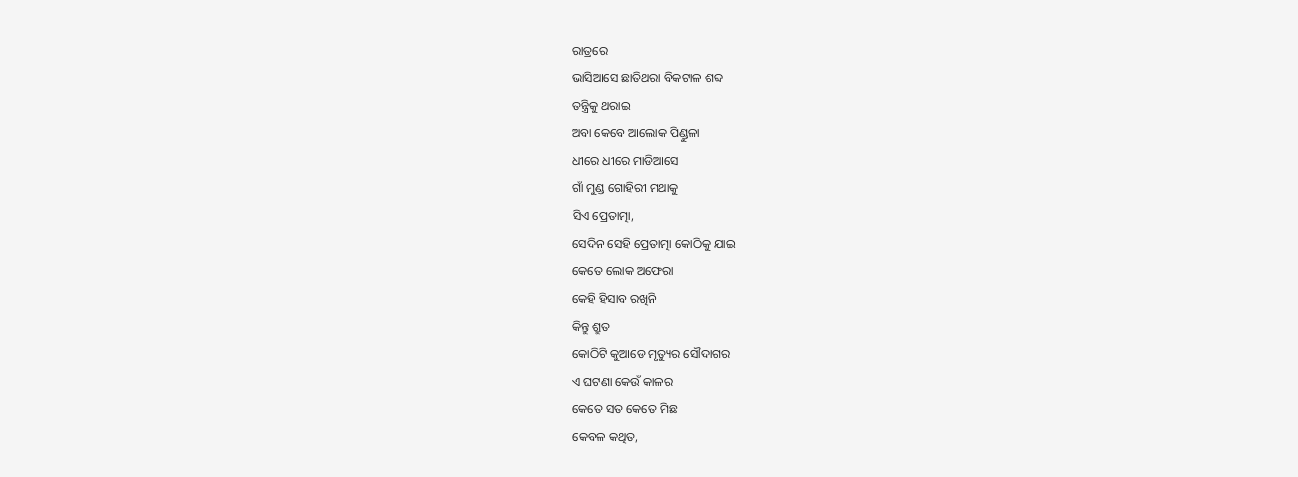ରାତ୍ରରେ
ଭାସିଆସେ ଛାତିଥରା ବିକଟାଳ ଶବ୍ଦ
ତନ୍ତ୍ରିକୁ ଥରାଇ
ଅବା କେବେ ଆଲୋକ ପିଣ୍ଡୁଳା
ଧୀରେ ଧୀରେ ମାଡିଆସେ
ଗାଁ ମୁଣ୍ଡ ଗୋହିରୀ ମଥାକୁ
ସିଏ ପ୍ରେତାତ୍ମା,
ସେଦିନ ସେହି ପ୍ରେତାତ୍ମା କୋଠିକୁ ଯାଇ
କେତେ ଲୋକ ଅଫେରା
କେହି ହିସାବ ରଖିନି
କିନ୍ତୁ ଶ୍ରୁତ
କୋଠିଟି କୁଆଡେ ମୃତ୍ୟୁର ସୌଦାଗର
ଏ ଘଟଣା କେଉଁ କାଳର
କେତେ ସତ କେତେ ମିଛ
କେବଳ କଥିତ,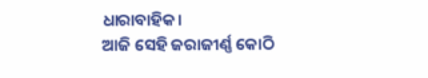ଧାରାବାହିକ।
ଆଜି ସେହି ଜରାଜୀର୍ଣ୍ଣ କୋଠି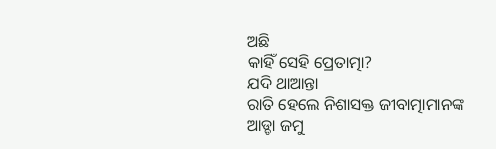ଅଛି
କାହିଁ ସେହି ପ୍ରେତାତ୍ମା?
ଯଦି ଥାଆନ୍ତା
ରାତି ହେଲେ ନିଶାସକ୍ତ ଜୀବାତ୍ମାମାନଙ୍କ
ଆଡ୍ଡା ଜମୁ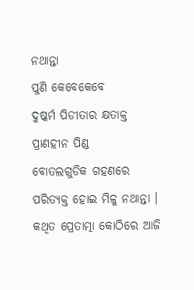ନଥାନ୍ତା
ପୁଣି କେବେକେବେ
ଦୁଷ୍କର୍ମ ପିଡୀତାର କ୍ଷତାକ୍ତ
ପ୍ରାଣହୀନ ପିଣ୍ଡ
ବୋତଲଗୁଡିକ ଗହଣରେ
ପରିତ୍ୟକ୍ତ ହୋଇ ମିଳୁ ନଥାନ୍ତା ।
କଥିତ ପ୍ରେତାତ୍ମା କୋଠିରେ ଆଜି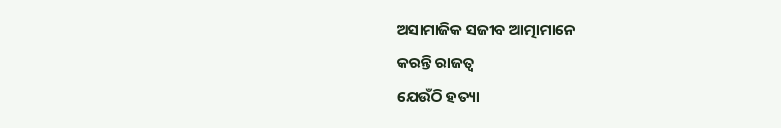ଅସାମାଜିକ ସଜୀବ ଆତ୍ମାମାନେ
କରନ୍ତି ରାଜତ୍ଵ
ଯେଉଁଠି ହତ୍ୟା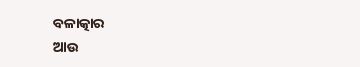ବଳାତ୍କାର
ଆଉ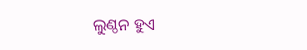ଲୁଣ୍ଠନ ହୁଏ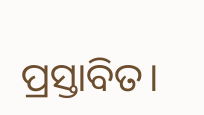ପ୍ରସ୍ତାବିତ।